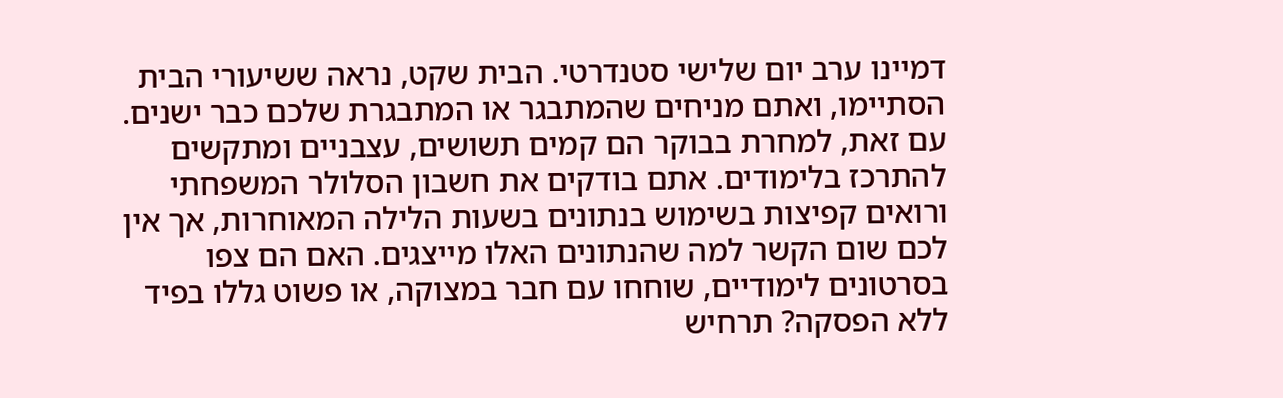דמיינו ערב יום שלישי סטנדרטי. הבית שקט, נראה ששיעורי הבית הסתיימו, ואתם מניחים שהמתבגר או המתבגרת שלכם כבר ישנים. עם זאת, למחרת בבוקר הם קמים תשושים, עצבניים ומתקשים להתרכז בלימודים. אתם בודקים את חשבון הסלולר המשפחתי ורואים קפיצות בשימוש בנתונים בשעות הלילה המאוחרות, אך אין לכם שום הקשר למה שהנתונים האלו מייצגים. האם הם צפו בסרטונים לימודיים, שוחחו עם חבר במצוקה, או פשוט גללו בפיד ללא הפסקה? תרחיש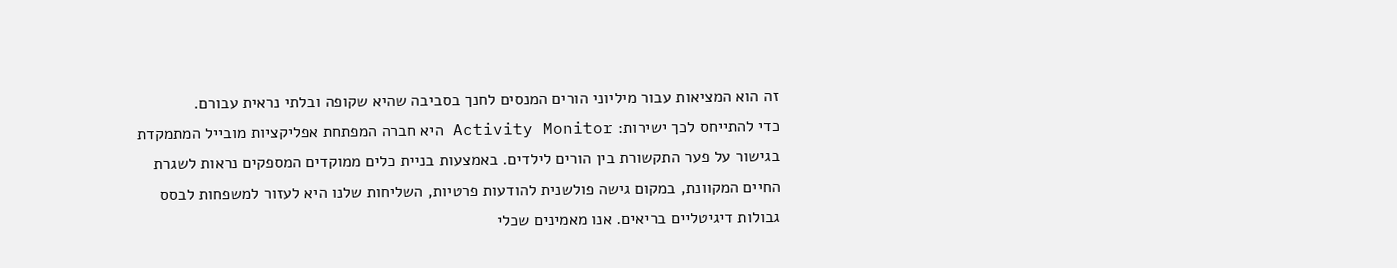זה הוא המציאות עבור מיליוני הורים המנסים לחנך בסביבה שהיא שקופה ובלתי נראית עבורם.
כדי להתייחס לכך ישירות: Activity Monitor היא חברה המפתחת אפליקציות מובייל המתמקדת בגישור על פער התקשורת בין הורים לילדים. באמצעות בניית כלים ממוקדים המספקים נראות לשגרת החיים המקוונת, במקום גישה פולשנית להודעות פרטיות, השליחות שלנו היא לעזור למשפחות לבסס גבולות דיגיטליים בריאים. אנו מאמינים שכלי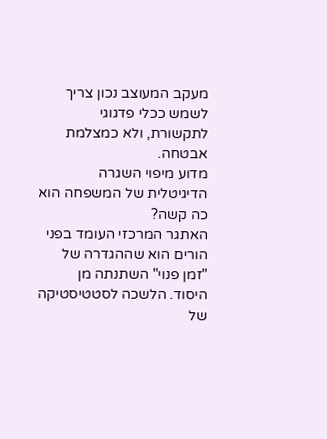מעקב המעוצב נכון צריך לשמש ככלי פדגוגי לתקשורת, ולא כמצלמת אבטחה.
מדוע מיפוי השגרה הדיגיטלית של המשפחה הוא כה קשה?
האתגר המרכזי העומד בפני הורים הוא שההגדרה של "זמן פנוי" השתנתה מן היסוד. הלשכה לסטטיסטיקה של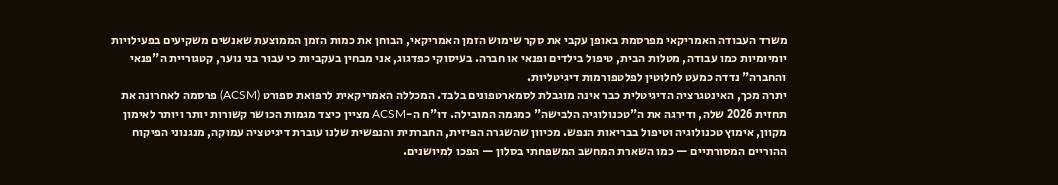משרד העבודה האמריקאי מפרסמת באופן עקבי את סקר שימוש הזמן האמריקאי, הבוחן את כמות הזמן הממוצעת שאנשים משקיעים בפעילויות יומיומיות כמו עבודה, מטלות הבית, טיפול בילדים ופנאי או חברה. בעיסוקי כפדגוג, אני מבחין בעקביות כי עבור בני נוער, קטגוריית ה"פנאי והחברה" נדדה כמעט לחלוטין לפלטפורמות דיגיטליות.
יתרה מכך, האינטגרציה הדיגיטלית כבר אינה מוגבלת לסמארטפונים בלבד. המכללה האמריקאית לרפואת ספורט (ACSM) פרסמה לאחרונה את תחזית 2026 שלה, ודירגה את ה"טכנולוגיה הלבישה" כמגמה המובילה. דו"ח ה-ACSM מציין כיצד מגמות הכושר קשורות יותר ויותר לאימון מקוון, אימוץ טכנולוגיה וטיפול בבריאות הנפש. מכיוון שהשגרה הפיזית, החברתית והנפשית שלנו עוברת דיגיטציה עמוקה, מנגנוני הפיקוח ההוריים המסורתיים — כמו השארת המחשב המשפחתי בסלון — הפכו למיושנים.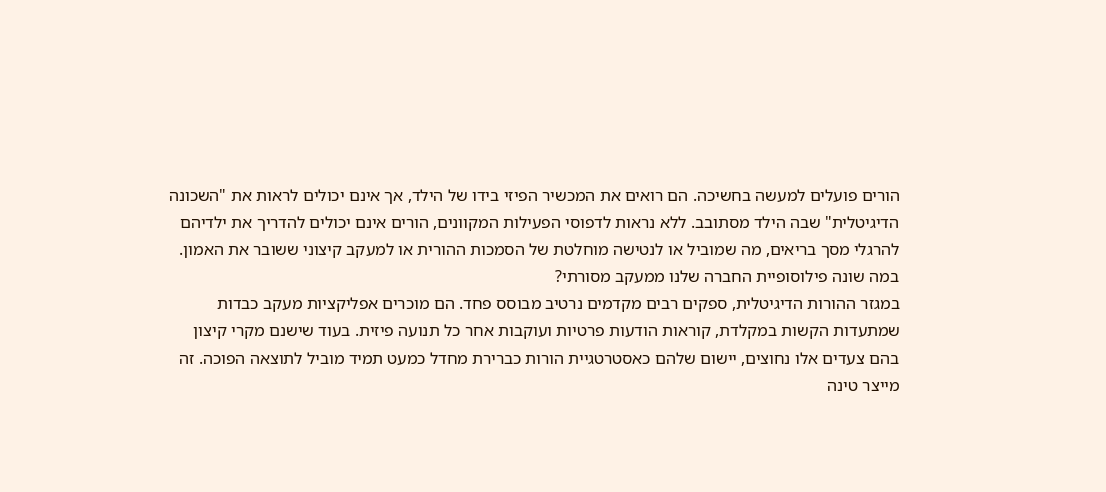הורים פועלים למעשה בחשיכה. הם רואים את המכשיר הפיזי בידו של הילד, אך אינם יכולים לראות את "השכונה הדיגיטלית" שבה הילד מסתובב. ללא נראות לדפוסי הפעילות המקוונים, הורים אינם יכולים להדריך את ילדיהם להרגלי מסך בריאים, מה שמוביל או לנטישה מוחלטת של הסמכות ההורית או למעקב קיצוני ששובר את האמון.
במה שונה פילוסופיית החברה שלנו ממעקב מסורתי?
במגזר ההורות הדיגיטלית, ספקים רבים מקדמים נרטיב מבוסס פחד. הם מוכרים אפליקציות מעקב כבדות שמתעדות הקשות במקלדת, קוראות הודעות פרטיות ועוקבות אחר כל תנועה פיזית. בעוד שישנם מקרי קיצון בהם צעדים אלו נחוצים, יישום שלהם כאסטרטגיית הורות כברירת מחדל כמעט תמיד מוביל לתוצאה הפוכה. זה מייצר טינה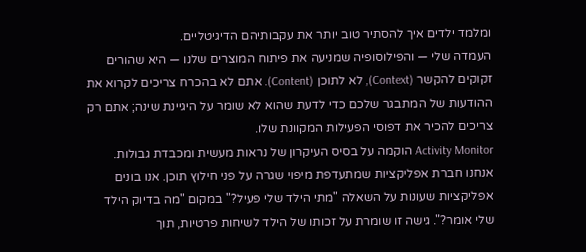ומלמד ילדים איך להסתיר טוב יותר את עקבותיהם הדיגיטליים.
העמדה שלי — והפילוסופיה שמניעה את פיתוח המוצרים שלנו — היא שהורים זקוקים להקשר (Context), לא לתוכן (Content). אתם לא בהכרח צריכים לקרוא את ההודעות של המתבגר שלכם כדי לדעת שהוא לא שומר על היגיינת שינה; אתם רק צריכים להכיר את דפוסי הפעילות המקוונת שלו.
Activity Monitor הוקמה על בסיס העיקרון של נראות מעשית ומכבדת גבולות. אנחנו חברת אפליקציות שמתעדפת מיפוי שגרה על פני חילוץ תוכן. אנו בונים אפליקציות שעונות על השאלה "מתי הילד שלי פעיל?" במקום "מה בדיוק הילד שלי אומר?". גישה זו שומרת על זכותו של הילד לשיחות פרטיות, תוך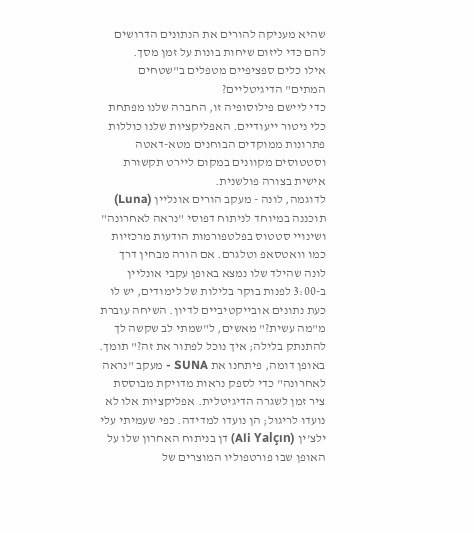שהיא מעניקה להורים את הנתונים הדרושים להם כדי ליזום שיחות בונות על זמן מסך.
אילו כלים ספציפיים מטפלים ב"שטחים המתים" הדיגיטליים?
כדי ליישם פילוסופיה זו, החברה שלנו מפתחת כלי ניטור ייעודיים. האפליקציות שלנו כוללות פתרונות ממוקדים הבוחנים מטא-דאטה וסטטוסים מקוונים במקום ליירט תקשורת אישית בצורה פולשנית.
לדוגמה, לונה - מעקב הורים אונליין (Luna) תוכננה במיוחד לניתוח דפוסי "נראה לאחרונה" ושינויי סטטוס בפלטפורמות הודעות מרכזיות כמו וואטסאפ וטלגרם. אם הורה מבחין דרך לונה שהילד שלו נמצא באופן עקבי אונליין ב-3:00 לפנות בוקר בלילות של לימודים, יש לו כעת נתונים אובייקטיביים לדיון. השיחה עוברת מ"מה עשית?" מאשים, ל"שמתי לב שקשה לך להתנתק בלילה; איך נוכל לפתור את זה?" תומך.
באופן דומה, פיתחנו את SUNA - מעקב "נראה לאחרונה" כדי לספק נראות מדויקת מבוססת ציר זמן לשגרה הדיגיטלית. אפליקציות אלו לא נועדו לריגול; הן נועדו למדידה. כפי שעמיתי עלי ילצ'ין (Ali Yalçın) דן בניתוח האחרון שלו על האופן שבו פורטפוליו המוצרים של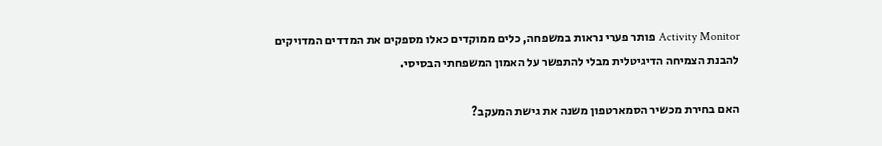Activity Monitor פותר פערי נראות במשפחה, כלים ממוקדים כאלו מספקים את המדדים המדויקים להבנת הצמיחה הדיגיטלית מבלי להתפשר על האמון המשפחתי הבסיסי.

האם בחירת מכשיר הסמארטפון משנה את גישת המעקב?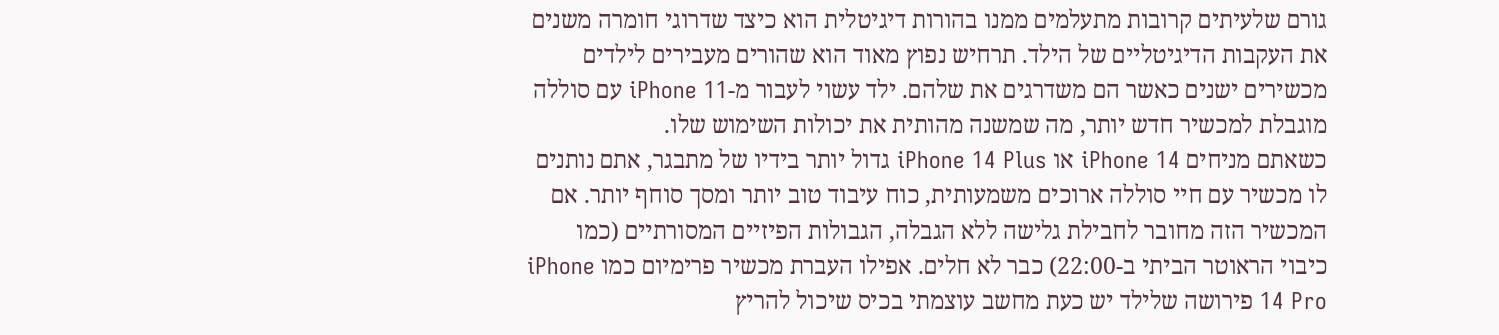גורם שלעיתים קרובות מתעלמים ממנו בהורות דיגיטלית הוא כיצד שדרוגי חומרה משנים את העקבות הדיגיטליים של הילד. תרחיש נפוץ מאוד הוא שהורים מעבירים לילדים מכשירים ישנים כאשר הם משדרגים את שלהם. ילד עשוי לעבור מ-iPhone 11 עם סוללה מוגבלת למכשיר חדש יותר, מה שמשנה מהותית את יכולות השימוש שלו.
כשאתם מניחים iPhone 14 או iPhone 14 Plus גדול יותר בידיו של מתבגר, אתם נותנים לו מכשיר עם חיי סוללה ארוכים משמעותית, כוח עיבוד טוב יותר ומסך סוחף יותר. אם המכשיר הזה מחובר לחבילת גלישה ללא הגבלה, הגבולות הפיזיים המסורתיים (כמו כיבוי הראוטר הביתי ב-22:00) כבר לא חלים. אפילו העברת מכשיר פרימיום כמו iPhone 14 Pro פירושה שלילד יש כעת מחשב עוצמתי בכיס שיכול להריץ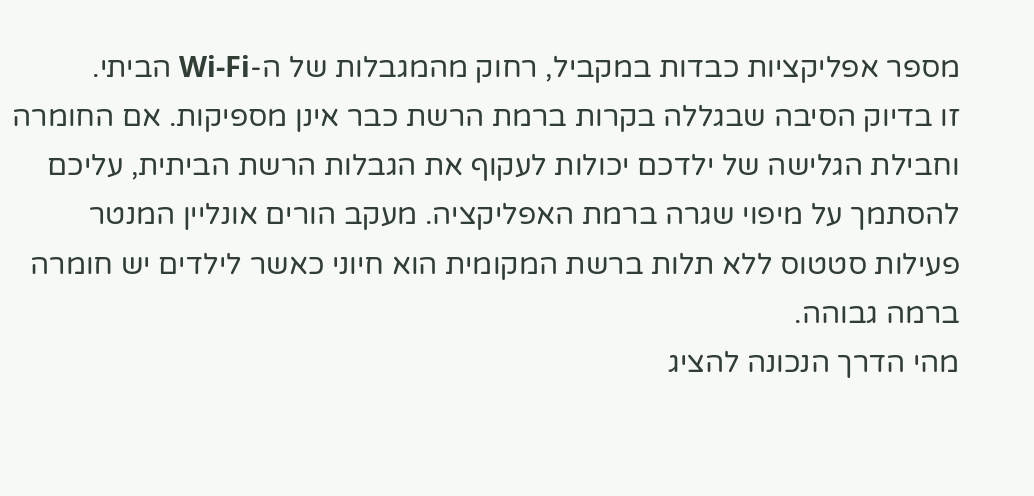מספר אפליקציות כבדות במקביל, רחוק מהמגבלות של ה-Wi-Fi הביתי.
זו בדיוק הסיבה שבגללה בקרות ברמת הרשת כבר אינן מספיקות. אם החומרה וחבילת הגלישה של ילדכם יכולות לעקוף את הגבלות הרשת הביתית, עליכם להסתמך על מיפוי שגרה ברמת האפליקציה. מעקב הורים אונליין המנטר פעילות סטטוס ללא תלות ברשת המקומית הוא חיוני כאשר לילדים יש חומרה ברמה גבוהה.
מהי הדרך הנכונה להציג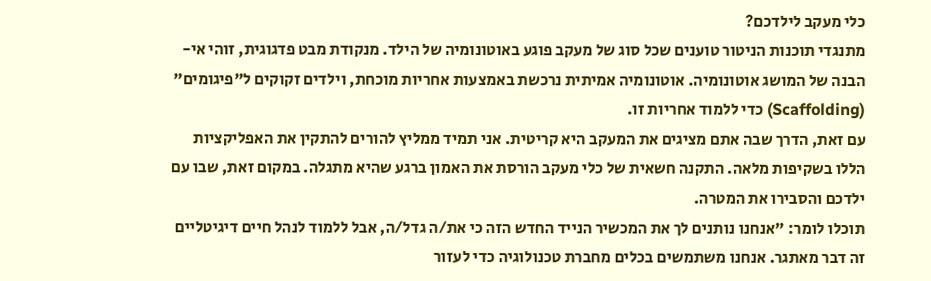כלי מעקב לילדכם?
מתנגדי תוכנות הניטור טוענים שכל סוג של מעקב פוגע באוטונומיה של הילד. מנקודת מבט פדגוגית, זוהי אי-הבנה של המושג אוטונומיה. אוטונומיה אמיתית נרכשת באמצעות אחריות מוכחת, וילדים זקוקים ל"פיגומים" (Scaffolding) כדי ללמוד אחריות זו.
עם זאת, הדרך שבה אתם מציגים את המעקב היא קריטית. אני תמיד ממליץ להורים להתקין את האפליקציות הללו בשקיפות מלאה. התקנה חשאית של כלי מעקב הורסת את האמון ברגע שהיא מתגלה. במקום זאת, שבו עם ילדכם והסבירו את המטרה.
תוכלו לומר: "אנחנו נותנים לך את המכשיר הנייד החדש הזה כי את/ה גדל/ה, אבל ללמוד לנהל חיים דיגיטליים זה דבר מאתגר. אנחנו משתמשים בכלים מחברת טכנולוגיה כדי לעזור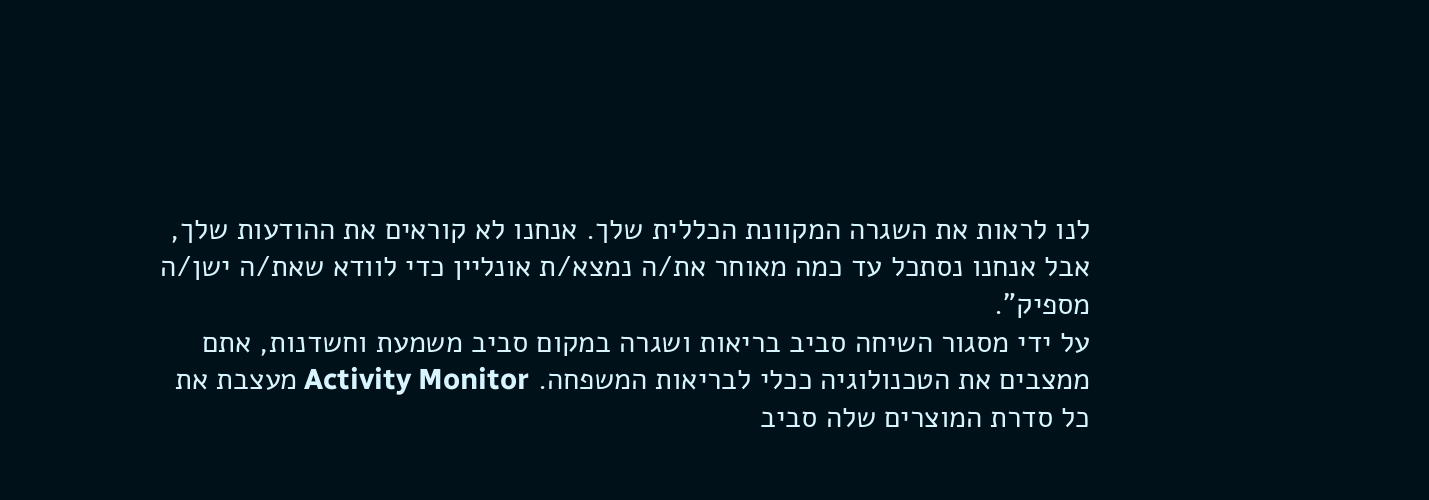לנו לראות את השגרה המקוונת הכללית שלך. אנחנו לא קוראים את ההודעות שלך, אבל אנחנו נסתכל עד כמה מאוחר את/ה נמצא/ת אונליין כדי לוודא שאת/ה ישן/ה מספיק".
על ידי מסגור השיחה סביב בריאות ושגרה במקום סביב משמעת וחשדנות, אתם ממצבים את הטכנולוגיה ככלי לבריאות המשפחה. Activity Monitor מעצבת את כל סדרת המוצרים שלה סביב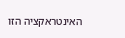האינטראקציה הזו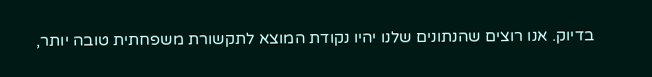בדיוק. אנו רוצים שהנתונים שלנו יהיו נקודת המוצא לתקשורת משפחתית טובה יותר,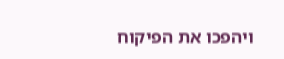ויהפכו את הפיקוח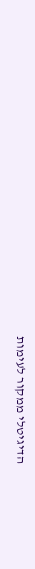הדיגיטלי ממקור לעימות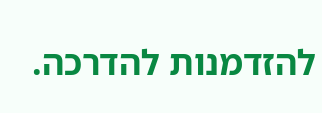להזדמנות להדרכה.